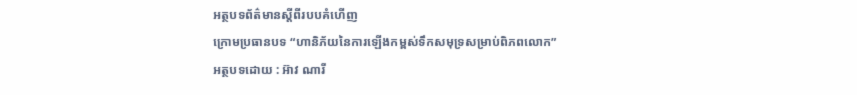អត្ថបទព័ត៌មានស្តីពីរបបគំហើញ
ក្រោមប្រធានបទ “ហានិភ័យនៃការឡើងកម្ពស់ទឹកសមុទ្រសម្រាប់ពិភពលោក”
អត្ថបទដោយ : អ៊ាវ ណារី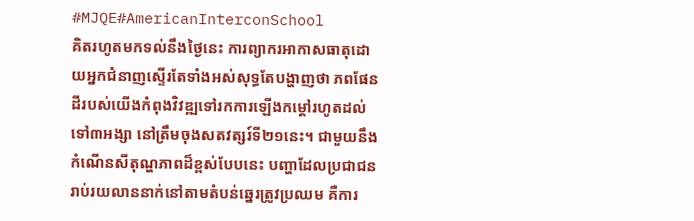#MJQE#AmericanInterconSchool
គិតរហូតមកទល់នឹងថ្ងៃនេះ ការព្យាករអាកាសធាតុដោយអ្នកជំនាញស្ទើរតែទាំងអស់សុទ្ធតែបង្ហាញថា ភពផែនដីរបស់យើងកំពុងវិវឌ្ឍទៅរកការឡើងកម្តៅរហូតដល់ទៅ៣អង្សា នៅត្រឹមចុងសតវត្សរ៍ទី២១នេះ។ ជាមួយនឹងកំណើនសីតុណ្ហភាពដ៏ខ្ពស់បែបនេះ បញ្ហាដែលប្រជាជនរាប់រយលាននាក់នៅតាមតំបន់ឆ្នេរត្រូវប្រឈម គឺការ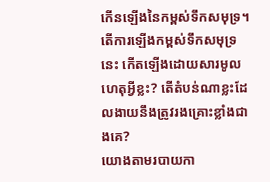កើនឡើងនៃកម្ពស់ទឹកសមុទ្រ។ តើការឡើងកម្ពស់ទឹកសមុទ្រនេះ កើតឡើងដោយសារមូលហេតុអ្វីខ្លះ? តើតំបន់ណាខ្លះដែលងាយនឹងត្រូវរងគ្រោះខ្លាំងជាងគេ?
យោងតាមរបាយកា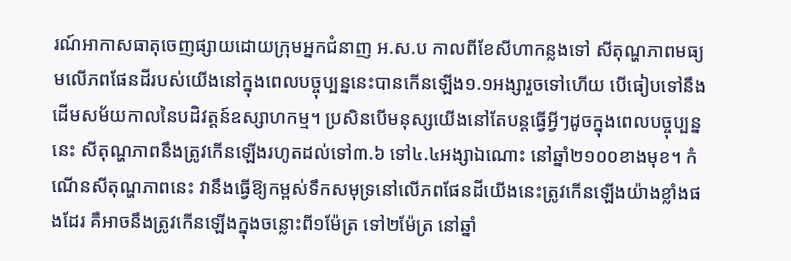រណ៍អាកាសធាតុចេញផ្សាយដោយក្រុមអ្នកជំនាញ អ.ស.ប កាលពីខែសីហាកន្លងទៅ សីតុណ្ហភាពមធ្យមលើភពផែនដីរបស់យើងនៅក្នុងពេលបច្ចុប្បន្ននេះបានកើនឡើង១.១អង្សារួចទៅហើយ បើធៀបទៅនឹងដើមសម័យកាលនៃបដិវត្តន៍ឧស្សាហកម្ម។ ប្រសិនបើមនុស្សយើងនៅតែបន្តធ្វើអ្វីៗដូចក្នុងពេលបច្ចុប្បន្ននេះ សីតុណ្ហភាពនឹងត្រូវកើនឡើងរហូតដល់ទៅ៣.៦ ទៅ៤.៤អង្សាឯណោះ នៅឆ្នាំ២១០០ខាងមុខ។ កំណើនសីតុណ្ហភាពនេះ វានឹងធ្វើឱ្យកម្ពស់ទឹកសមុទ្រនៅលើភពផែនដីយើងនេះត្រូវកើនឡើងយ៉ាងខ្លាំងផងដែរ គឺអាចនឹងត្រូវកើនឡើងក្នុងចន្លោះពី១ម៉ែត្រ ទៅ២ម៉ែត្រ នៅឆ្នាំ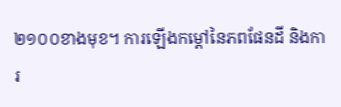២១០០ខាងមុខ។ ការឡើងកម្តៅនៃភពផែនដី និងការ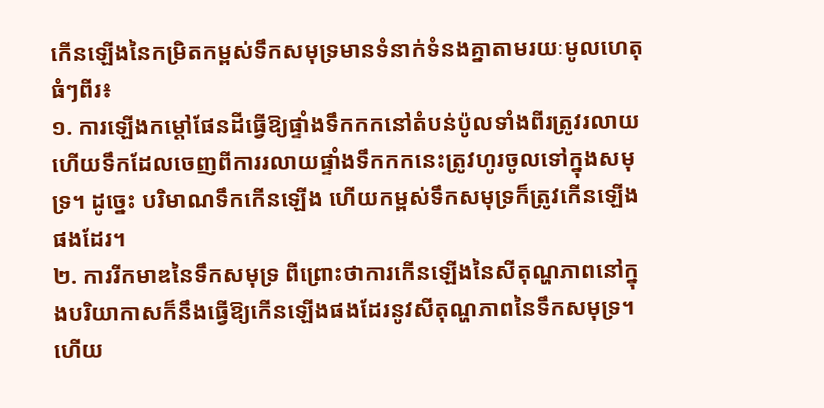កើនឡើងនៃកម្រិតកម្ពស់ទឹកសមុទ្រមានទំនាក់ទំនងគ្នាតាមរយៈមូលហេតុធំៗពីរ៖
១. ការឡើងកម្តៅផែនដីធ្វើឱ្យផ្ទាំងទឹកកកនៅតំបន់ប៉ូលទាំងពីរត្រូវរលាយ ហើយទឹកដែលចេញពីការរលាយផ្ទាំងទឹកកកនេះត្រូវហូរចូលទៅក្នុងសមុទ្រ។ ដូច្នេះ បរិមាណទឹកកើនឡើង ហើយកម្ពស់ទឹកសមុទ្រក៏ត្រូវកើនឡើងផងដែរ។
២. ការរីកមាឌនៃទឹកសមុទ្រ ពីព្រោះថាការកើនឡើងនៃសីតុណ្ហភាពនៅក្នុងបរិយាកាសក៏នឹងធ្វើឱ្យកើនឡើងផងដែរនូវសីតុណ្ហភាពនៃទឹកសមុទ្រ។ ហើយ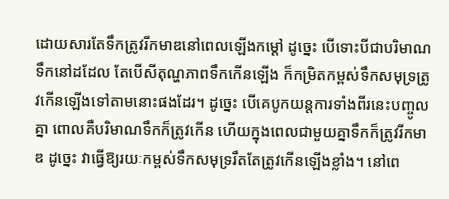ដោយសារតែទឹកត្រូវរីកមាឌនៅពេលឡើងកម្តៅ ដូច្នេះ បើទោះបីជាបរិមាណទឹកនៅដដែល តែបើសីតុណ្ហភាពទឹកកើនឡើង ក៏កម្រិតកម្ពស់ទឹកសមុទ្រត្រូវកើនឡើងទៅតាមនោះផងដែរ។ ដូច្នេះ បើគេបូកយន្តការទាំងពីរនេះបញ្ចូលគ្នា ពោលគឺបរិមាណទឹកក៏ត្រូវកើន ហើយក្នុងពេលជាមួយគ្នាទឹកក៏ត្រូវរីកមាឌ ដូច្នេះ វាធ្វើឱ្យរយៈកម្ពស់ទឹកសមុទ្ររឹតតែត្រូវកើនឡើងខ្លាំង។ នៅពេ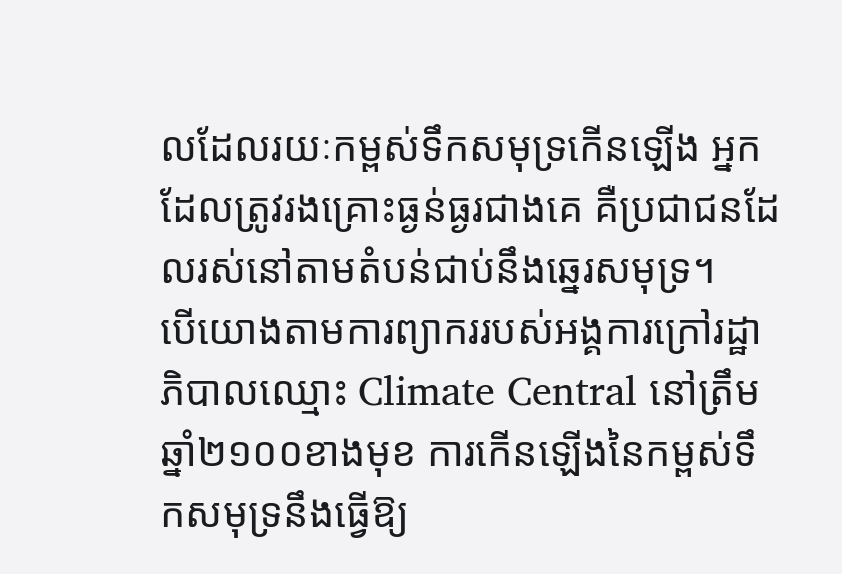លដែលរយៈកម្ពស់ទឹកសមុទ្រកើនឡើង អ្នកដែលត្រូវរងគ្រោះធ្ងន់ធ្ងរជាងគេ គឺប្រជាជនដែលរស់នៅតាមតំបន់ជាប់នឹងឆ្នេរសមុទ្រ។
បើយោងតាមការព្យាកររបស់អង្គការក្រៅរដ្ឋាភិបាលឈ្មោះ Climate Central នៅត្រឹមឆ្នាំ២១០០ខាងមុខ ការកើនឡើងនៃកម្ពស់ទឹកសមុទ្រនឹងធ្វើឱ្យ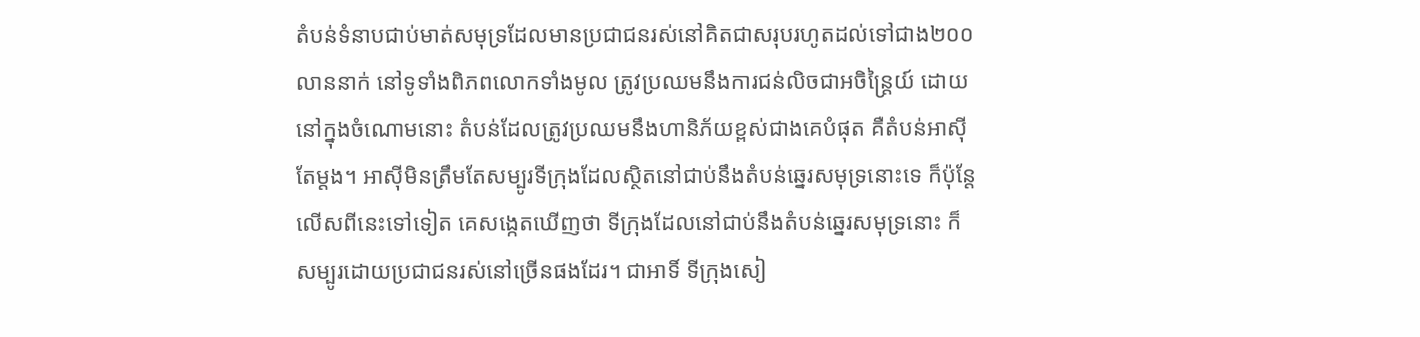តំបន់ទំនាបជាប់មាត់សមុទ្រដែលមានប្រជាជនរស់នៅគិតជាសរុបរហូតដល់ទៅជាង២០០លាននាក់ នៅទូទាំងពិភពលោកទាំងមូល ត្រូវប្រឈមនឹងការជន់លិចជាអចិន្ត្រៃយ៍ ដោយនៅក្នុងចំណោមនោះ តំបន់ដែលត្រូវប្រឈមនឹងហានិភ័យខ្ពស់ជាងគេបំផុត គឺតំបន់អាស៊ីតែម្តង។ អាស៊ីមិនត្រឹមតែសម្បូរទីក្រុងដែលស្ថិតនៅជាប់នឹងតំបន់ឆ្នេរសមុទ្រនោះទេ ក៏ប៉ុន្តែលើសពីនេះទៅទៀត គេសង្កេតឃើញថា ទីក្រុងដែលនៅជាប់នឹងតំបន់ឆ្នេរសមុទ្រនោះ ក៏សម្បូរដោយប្រជាជនរស់នៅច្រើនផងដែរ។ ជាអាទិ៍ ទីក្រុងសៀ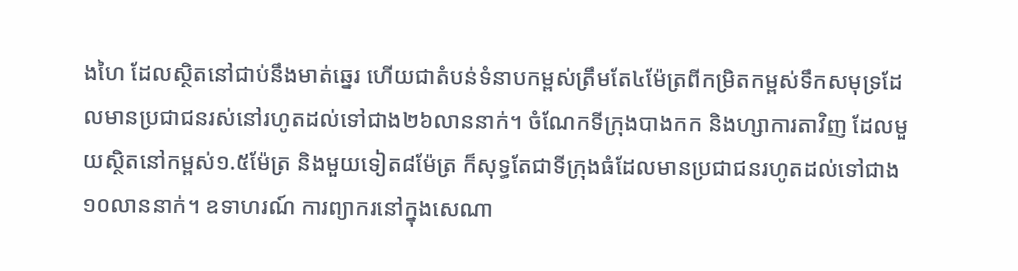ងហៃ ដែលស្ថិតនៅជាប់នឹងមាត់ឆ្នេរ ហើយជាតំបន់ទំនាបកម្ពស់ត្រឹមតែ៤ម៉ែត្រពីកម្រិតកម្ពស់ទឹកសមុទ្រដែលមានប្រជាជនរស់នៅរហូតដល់ទៅជាង២៦លាននាក់។ ចំណែកទីក្រុងបាងកក និងហ្សាការតាវិញ ដែលមួយស្ថិតនៅកម្ពស់១.៥ម៉ែត្រ និងមួយទៀត៨ម៉ែត្រ ក៏សុទ្ធតែជាទីក្រុងធំដែលមានប្រជាជនរហូតដល់ទៅជាង១០លាននាក់។ ឧទាហរណ៍ ការព្យាករនៅក្នុងសេណា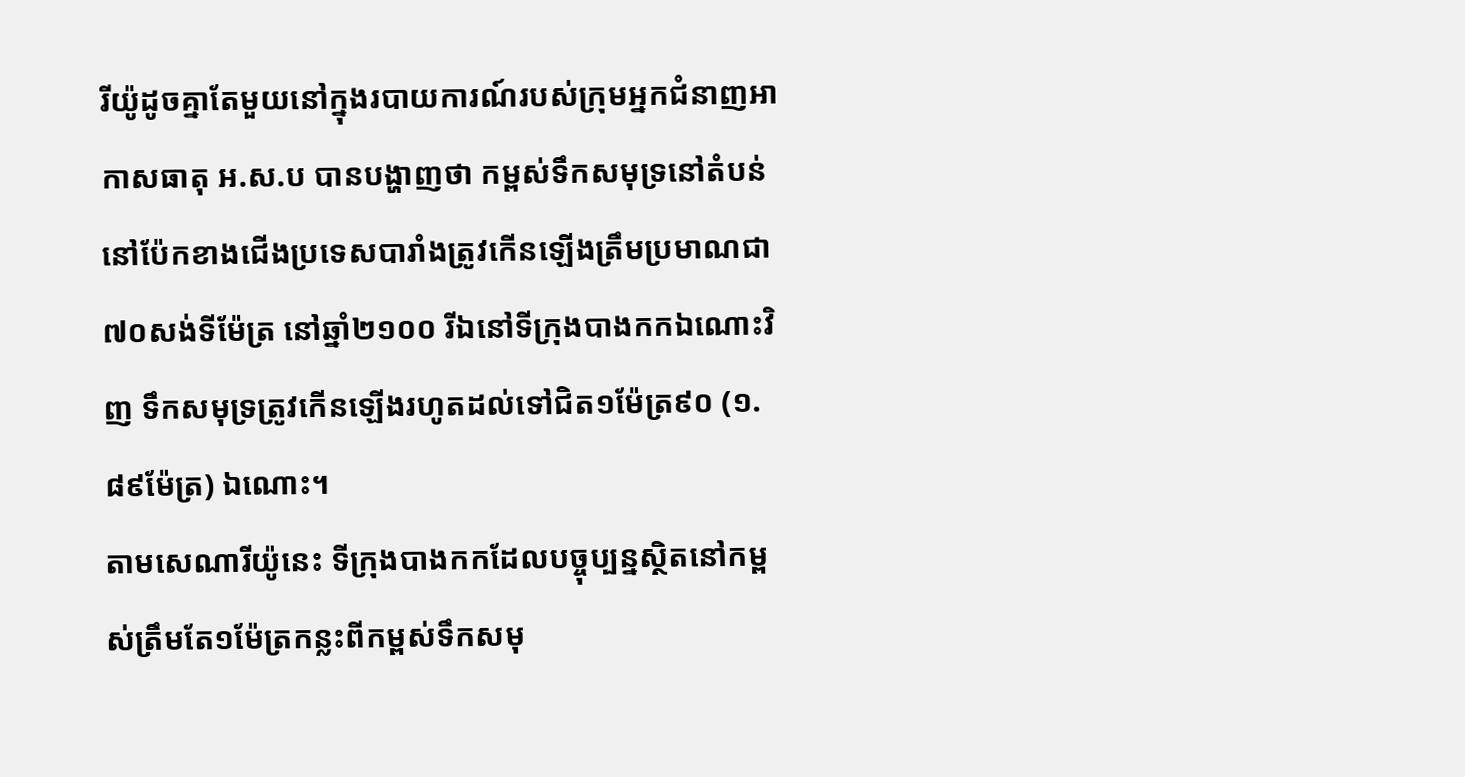រីយ៉ូដូចគ្នាតែមួយនៅក្នុងរបាយការណ៍របស់ក្រុមអ្នកជំនាញអាកាសធាតុ អ.ស.ប បានបង្ហាញថា កម្ពស់ទឹកសមុទ្រនៅតំបន់នៅប៉ែកខាងជើងប្រទេសបារាំងត្រូវកើនឡើងត្រឹមប្រមាណជា៧០សង់ទីម៉ែត្រ នៅឆ្នាំ២១០០ រីឯនៅទីក្រុងបាងកកឯណោះវិញ ទឹកសមុទ្រត្រូវកើនឡើងរហូតដល់ទៅជិត១ម៉ែត្រ៩០ (១.៨៩ម៉ែត្រ) ឯណោះ។
តាមសេណារីយ៉ូនេះ ទីក្រុងបាងកកដែលបច្ចុប្បន្នស្ថិតនៅកម្ពស់ត្រឹមតែ១ម៉ែត្រកន្លះពីកម្ពស់ទឹកសមុ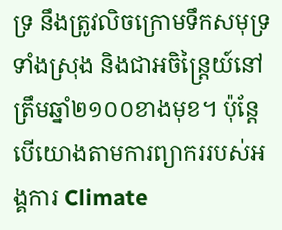ទ្រ នឹងត្រូវលិចក្រោមទឹកសមុទ្រទាំងស្រុង និងជាអចិន្រ្តៃយ៍នៅត្រឹមឆ្នាំ២១០០ខាងមុខ។ ប៉ុន្តែ បើយោងតាមការព្យាកររបស់អង្គការ Climate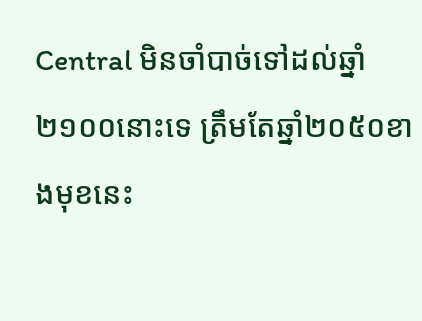Central មិនចាំបាច់ទៅដល់ឆ្នាំ២១០០នោះទេ ត្រឹមតែឆ្នាំ២០៥០ខាងមុខនេះ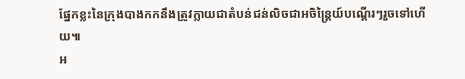ផ្នែកខ្លះនៃក្រុងបាងកកនឹងត្រូវក្លាយជាតំបន់ជន់លិចជាអចិន្រ្តៃយ៍បណ្តើរៗរួចទៅហើយ៕
អ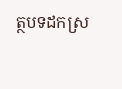ត្ថបទដកស្រ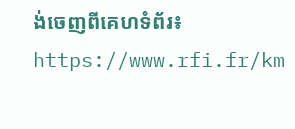ង់ចេញពីគេហទំព័រ៖ https://www.rfi.fr/km